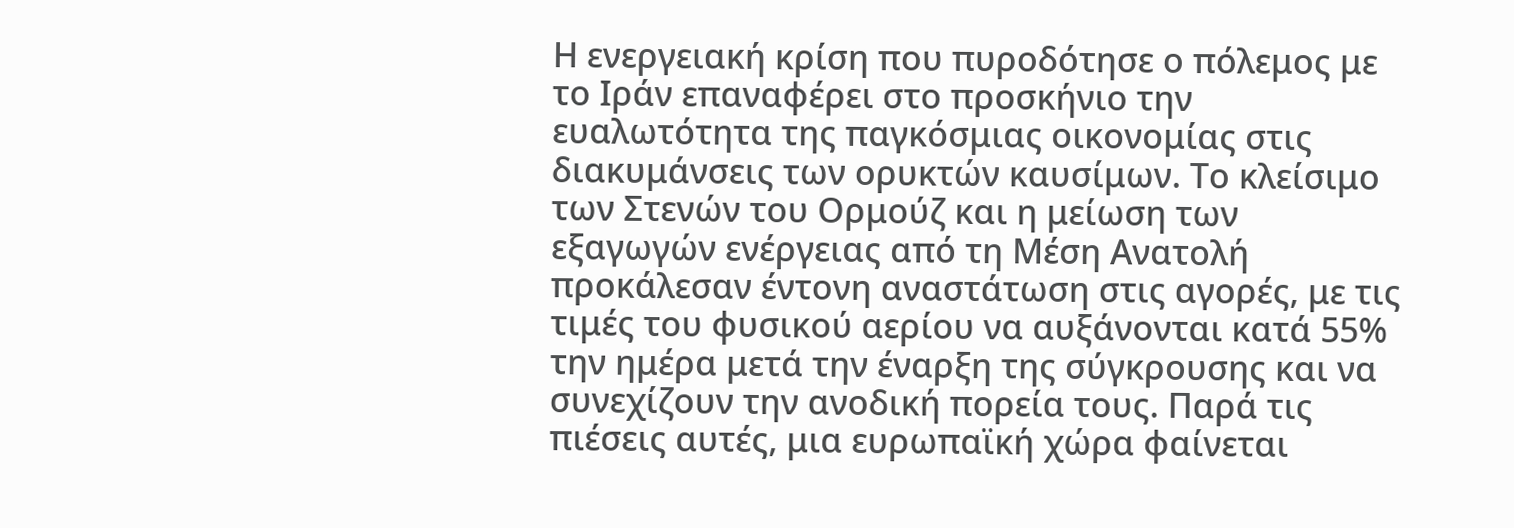Η ενεργειακή κρίση που πυροδότησε ο πόλεμος με το Ιράν επαναφέρει στο προσκήνιο την ευαλωτότητα της παγκόσμιας οικονομίας στις διακυμάνσεις των ορυκτών καυσίμων. Το κλείσιμο των Στενών του Ορμούζ και η μείωση των εξαγωγών ενέργειας από τη Μέση Ανατολή προκάλεσαν έντονη αναστάτωση στις αγορές, με τις τιμές του φυσικού αερίου να αυξάνονται κατά 55% την ημέρα μετά την έναρξη της σύγκρουσης και να συνεχίζουν την ανοδική πορεία τους. Παρά τις πιέσεις αυτές, μια ευρωπαϊκή χώρα φαίνεται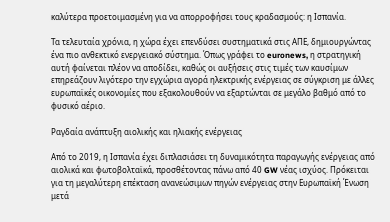καλύτερα προετοιμασμένη για να απορροφήσει τους κραδασμούς: η Ισπανία.

Τα τελευταία χρόνια, η χώρα έχει επενδύσει συστηματικά στις ΑΠΕ, δημιουργώντας ένα πιο ανθεκτικό ενεργειακό σύστημα. Όπως γράφει το euronews, η στρατηγική αυτή φαίνεται πλέον να αποδίδει, καθώς οι αυξήσεις στις τιμές των καυσίμων επηρεάζουν λιγότερο την εγχώρια αγορά ηλεκτρικής ενέργειας σε σύγκριση με άλλες ευρωπαϊκές οικονομίες που εξακολουθούν να εξαρτώνται σε μεγάλο βαθμό από το φυσικό αέριο.

Ραγδαία ανάπτυξη αιολικής και ηλιακής ενέργειας

Από το 2019, η Ισπανία έχει διπλασιάσει τη δυναμικότητα παραγωγής ενέργειας από αιολικά και φωτοβολταϊκά, προσθέτοντας πάνω από 40 GW νέας ισχύος. Πρόκειται για τη μεγαλύτερη επέκταση ανανεώσιμων πηγών ενέργειας στην Ευρωπαϊκή Ένωση μετά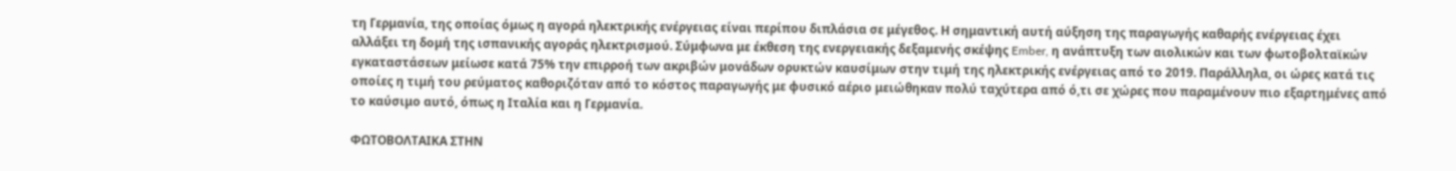τη Γερμανία, της οποίας όμως η αγορά ηλεκτρικής ενέργειας είναι περίπου διπλάσια σε μέγεθος. Η σημαντική αυτή αύξηση της παραγωγής καθαρής ενέργειας έχει αλλάξει τη δομή της ισπανικής αγοράς ηλεκτρισμού. Σύμφωνα με έκθεση της ενεργειακής δεξαμενής σκέψης Ember, η ανάπτυξη των αιολικών και των φωτοβολταϊκών εγκαταστάσεων μείωσε κατά 75% την επιρροή των ακριβών μονάδων ορυκτών καυσίμων στην τιμή της ηλεκτρικής ενέργειας από το 2019. Παράλληλα, οι ώρες κατά τις οποίες η τιμή του ρεύματος καθοριζόταν από το κόστος παραγωγής με φυσικό αέριο μειώθηκαν πολύ ταχύτερα από ό,τι σε χώρες που παραμένουν πιο εξαρτημένες από το καύσιμο αυτό, όπως η Ιταλία και η Γερμανία.

ΦΩΤΟΒΟΛΤΑΙΚΑ ΣΤΗΝ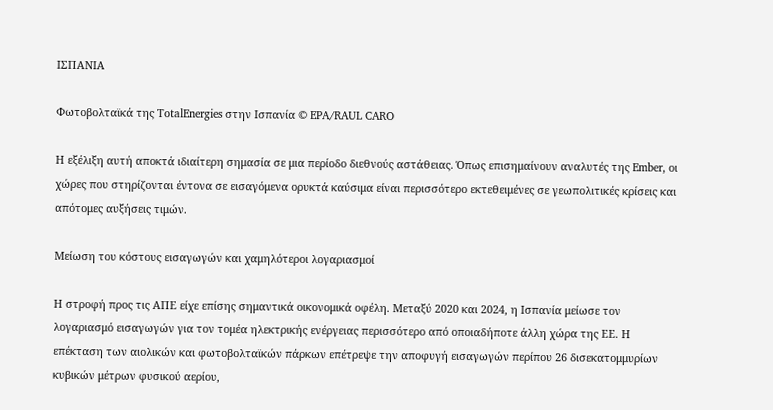ΙΣΠΑΝΙΑ

Φωτοβολταϊκά της TotalEnergies στην Ισπανία © EPA/RAUL CARO

Η εξέλιξη αυτή αποκτά ιδιαίτερη σημασία σε μια περίοδο διεθνούς αστάθειας. Όπως επισημαίνουν αναλυτές της Ember, οι χώρες που στηρίζονται έντονα σε εισαγόμενα ορυκτά καύσιμα είναι περισσότερο εκτεθειμένες σε γεωπολιτικές κρίσεις και απότομες αυξήσεις τιμών.

Μείωση του κόστους εισαγωγών και χαμηλότεροι λογαριασμοί

Η στροφή προς τις ΑΠΕ είχε επίσης σημαντικά οικονομικά οφέλη. Μεταξύ 2020 και 2024, η Ισπανία μείωσε τον λογαριασμό εισαγωγών για τον τομέα ηλεκτρικής ενέργειας περισσότερο από οποιαδήποτε άλλη χώρα της ΕΕ. Η επέκταση των αιολικών και φωτοβολταϊκών πάρκων επέτρεψε την αποφυγή εισαγωγών περίπου 26 δισεκατομμυρίων κυβικών μέτρων φυσικού αερίου,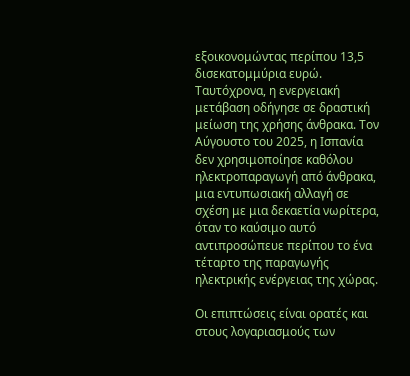εξοικονομώντας περίπου 13,5 δισεκατομμύρια ευρώ. Ταυτόχρονα, η ενεργειακή μετάβαση οδήγησε σε δραστική μείωση της χρήσης άνθρακα. Τον Αύγουστο του 2025, η Ισπανία δεν χρησιμοποίησε καθόλου ηλεκτροπαραγωγή από άνθρακα, μια εντυπωσιακή αλλαγή σε σχέση με μια δεκαετία νωρίτερα, όταν το καύσιμο αυτό αντιπροσώπευε περίπου το ένα τέταρτο της παραγωγής ηλεκτρικής ενέργειας της χώρας.

Οι επιπτώσεις είναι ορατές και στους λογαριασμούς των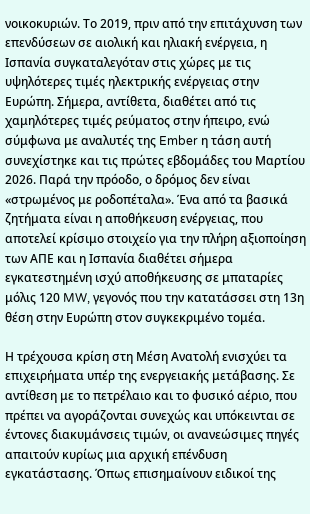νοικοκυριών. Το 2019, πριν από την επιτάχυνση των επενδύσεων σε αιολική και ηλιακή ενέργεια, η Ισπανία συγκαταλεγόταν στις χώρες με τις υψηλότερες τιμές ηλεκτρικής ενέργειας στην Ευρώπη. Σήμερα, αντίθετα, διαθέτει από τις χαμηλότερες τιμές ρεύματος στην ήπειρο, ενώ σύμφωνα με αναλυτές της Ember η τάση αυτή συνεχίστηκε και τις πρώτες εβδομάδες του Μαρτίου 2026. Παρά την πρόοδο, ο δρόμος δεν είναι «στρωμένος με ροδοπέταλα». Ένα από τα βασικά ζητήματα είναι η αποθήκευση ενέργειας, που αποτελεί κρίσιμο στοιχείο για την πλήρη αξιοποίηση των ΑΠΕ και η Ισπανία διαθέτει σήμερα εγκατεστημένη ισχύ αποθήκευσης σε μπαταρίες μόλις 120 MW, γεγονός που την κατατάσσει στη 13η θέση στην Ευρώπη στον συγκεκριμένο τομέα.

Η τρέχουσα κρίση στη Μέση Ανατολή ενισχύει τα επιχειρήματα υπέρ της ενεργειακής μετάβασης. Σε αντίθεση με το πετρέλαιο και το φυσικό αέριο, που πρέπει να αγοράζονται συνεχώς και υπόκεινται σε έντονες διακυμάνσεις τιμών, οι ανανεώσιμες πηγές απαιτούν κυρίως μια αρχική επένδυση εγκατάστασης. Όπως επισημαίνουν ειδικοί της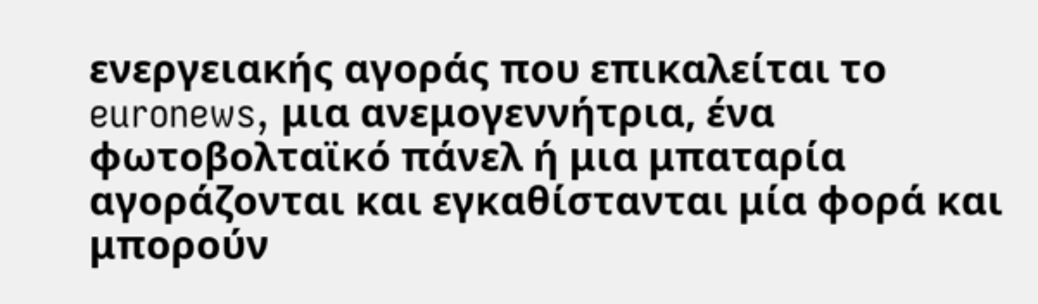ενεργειακής αγοράς που επικαλείται το euronews, μια ανεμογεννήτρια, ένα φωτοβολταϊκό πάνελ ή μια μπαταρία αγοράζονται και εγκαθίστανται μία φορά και μπορούν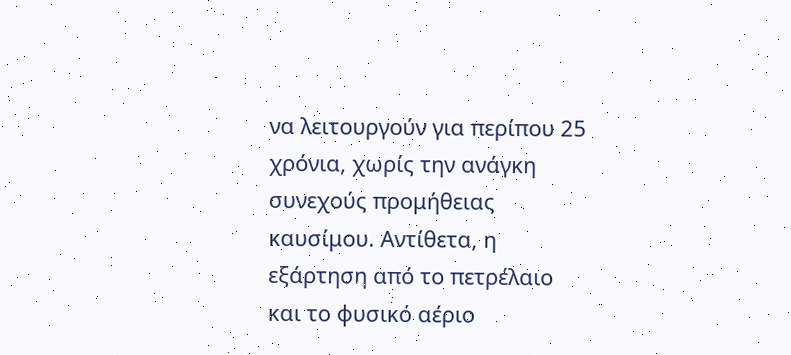να λειτουργούν για περίπου 25 χρόνια, χωρίς την ανάγκη συνεχούς προμήθειας καυσίμου. Αντίθετα, η εξάρτηση από το πετρέλαιο και το φυσικό αέριο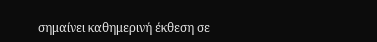σημαίνει καθημερινή έκθεση σε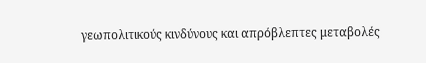γεωπολιτικούς κινδύνους και απρόβλεπτες μεταβολές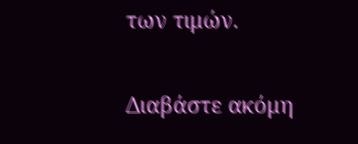των τιμών.

Διαβάστε ακόμη